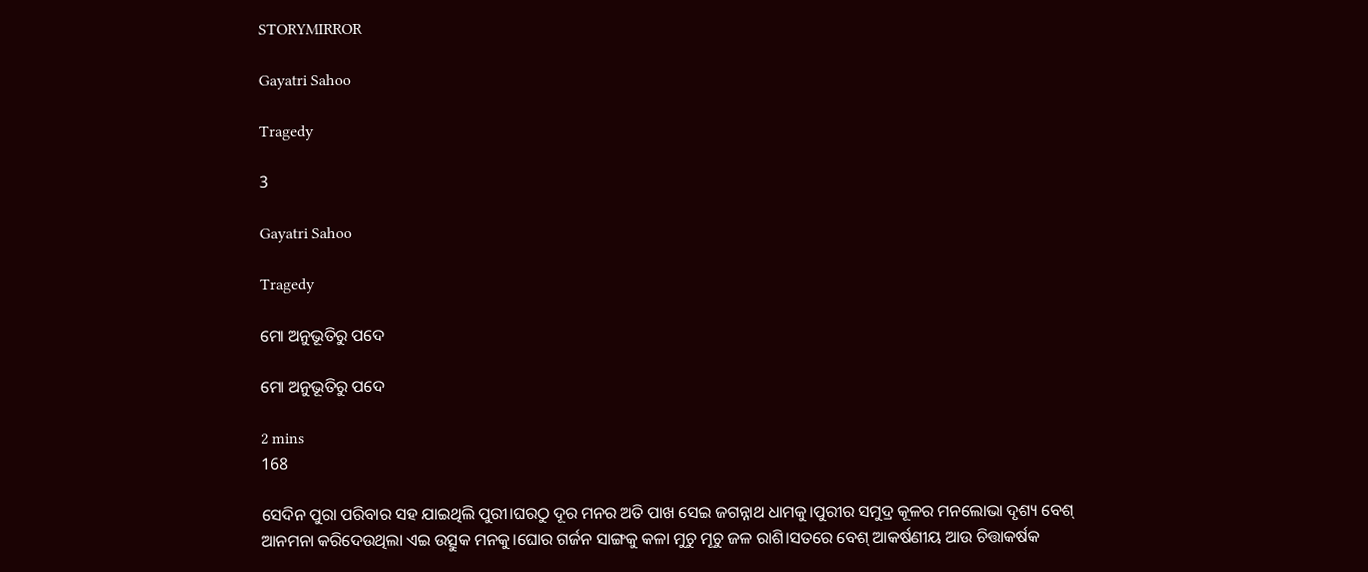STORYMIRROR

Gayatri Sahoo

Tragedy

3

Gayatri Sahoo

Tragedy

ମୋ ଅନୁଭୂତିରୁ ପଦେ

ମୋ ଅନୁଭୂତିରୁ ପଦେ

2 mins
168

ସେଦିନ ପୁରା ପରିବାର ସହ ଯାଇଥିଲି ପୁରୀ।ଘରଠୁ ଦୂର ମନର ଅତି ପାଖ ସେଇ ଜଗନ୍ନାଥ ଧାମକୁ।ପୁରୀର ସମୁଦ୍ର କୂଳର ମନଲୋଭା ଦୃଶ୍ୟ ବେଶ୍ ଆନମନା କରିଦେଉଥିଲା ଏଇ ଉତ୍ସୁକ ମନକୁ।ଘୋର ଗର୍ଜନ ସାଙ୍ଗକୁ କଳା ମୁଚୁ ମୂଚୁ ଜଳ ରାଶି।ସତରେ ବେଶ୍ ଆକର୍ଷଣୀୟ ଆଉ ଚିତ୍ତାକର୍ଷକ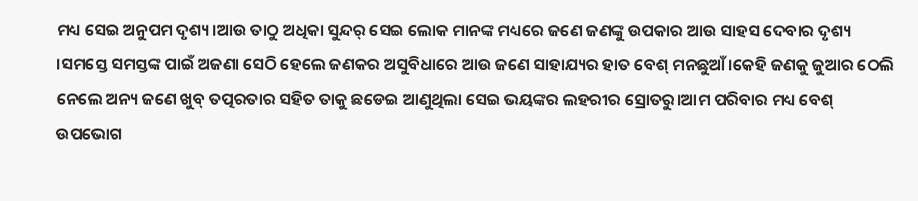ମଧ୍ୟ ସେଇ ଅନୁପମ ଦୃଶ୍ୟ।ଆଉ ତାଠୁ ଅଧିକା ସୁନ୍ଦର୍ ସେଇ ଲୋକ ମାନଙ୍କ ମଧ୍ୟରେ ଜଣେ ଜଣଙ୍କୁ ଉପକାର ଆଉ ସାହସ ଦେବାର ଦୃଶ୍ୟ ।ସମସ୍ତେ ସମସ୍ତଙ୍କ ପାଇଁ ଅଜଣା ସେଠି ହେଲେ ଜଣକର ଅସୁବିଧାରେ ଆଉ ଜଣେ ସାହାଯ୍ୟର ହାତ ବେଶ୍ ମନଛୁଆଁ।କେହି ଜଣକୁ ଜୁଆର ଠେଲି ନେଲେ ଅନ୍ୟ ଜଣେ ଖୁବ୍ ତତ୍ପରତାର ସହିତ ତାକୁ ଛଡେଇ ଆଣୁଥିଲା ସେଇ ଭୟଙ୍କର ଲହରୀର ସ୍ରୋତରୁ।ଆମ ପରିବାର ମଧ୍ୟ ବେଶ୍ ଉପଭୋଗ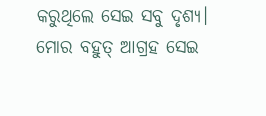କରୁଥିଲେ ସେଇ ସବୁ ଦୃଶ୍ୟ। ମୋର ବହୁତ୍ ଆଗ୍ରହ ସେଇ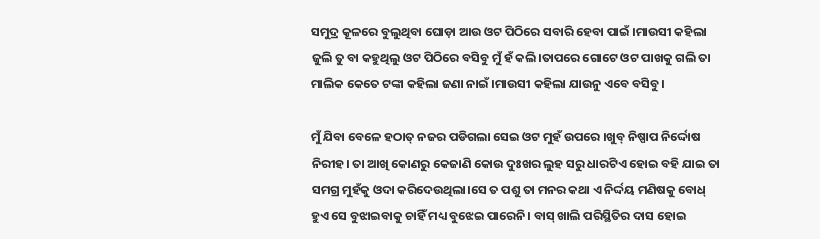ସମୁଦ୍ର କୂଳରେ ବୁଲୁଥିବା ଘୋଡ଼ା ଆଉ ଓଟ ପିଠିରେ ସବାରି ହେବା ପାଇଁ ।ମାଉସୀ କହିଲା ଜୁଲି ତୁ ବା କହୁଥିଲୁ ଓଟ ପିଠିରେ ବସିବୁ ମୁଁ ହଁ କଲି।ତାପରେ ଗୋଟେ ଓଟ ପାଖକୁ ଗଲି ତା ମାଲିକ କେତେ ଟଙ୍କା କହିଲା ଜଣା ନାଇଁ ।ମାଉସୀ କହିଲା ଯାଉନୁ ଏବେ ବସିବୁ ।

ମୁଁ ଯିବା ବେଳେ ହଠାତ୍ ନଜର ପଡିଗଲା ସେଇ ଓଟ ମୁହଁ ଉପରେ ।ଖୁବ୍ ନିଷ୍ପାପ ନିର୍ଦ୍ଦୋଷ ନିରୀହ। ତା ଆଖି କୋଣରୁ କେଜାଣି କୋଉ ଦୁଃଖର ଲୁହ ସରୁ ଧାରଟିଏ ହୋଇ ବହି ଯାଇ ତା ସମଗ୍ର ମୁହଁକୁ ଓଦା କରିଦେଉଥିଲା।ସେ ତ ପଶୁ ତା ମନର କଥା ଏ ନିର୍ଦ୍ଦୟ ମଣିଷକୁ ବୋଧ୍ ହୁଏ ସେ ବୁଝାଇବାକୁ ଚାହିଁ ମଧ୍ୟ ବୁଝେଇ ପାରେନି। ବାସ୍ ଖାଲି ପରିସ୍ଥିତିର ଦାସ ହୋଇ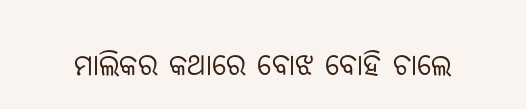ମାଲିକର କଥାରେ ବୋଝ ବୋହି ଚାଲେ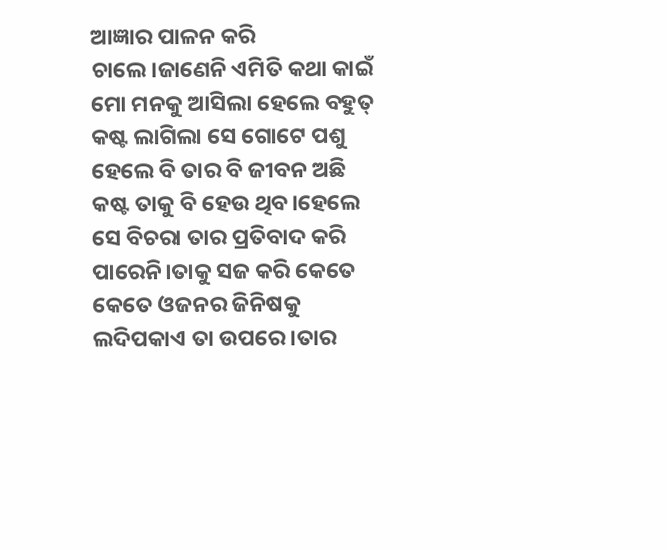ଆଜ୍ଞାର ପାଳନ କରି ଚାଲେ।ଜାଣେନି ଏମିତି କଥା କାଇଁ ମୋ ମନକୁ ଆସିଲା ହେଲେ ବହୁତ୍ କଷ୍ଟ ଲାଗିଲା ସେ ଗୋଟେ ପଶୁ ହେଲେ ବି ତାର ବି ଜୀବନ ଅଛି କଷ୍ଟ ତାକୁ ବି ହେଉ ଥିବ।ହେଲେ ସେ ବିଚରା ତାର ପ୍ରତିବାଦ କରି ପାରେନି।ତାକୁ ସଜ କରି କେତେ କେତେ ଓଜନର ଜିନିଷକୁ ଲଦିପକାଏ ତା ଉପରେ।ତାର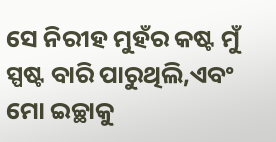ସେ ନିରୀହ ମୁହଁର କଷ୍ଟ ମୁଁ ସ୍ପଷ୍ଟ ବାରି ପାରୁଥିଲି,ଏବଂ ମୋ ଇଚ୍ଛାକୁ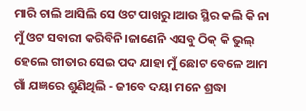ମାରି ଚାଲି ଆସିଲି ସେ ଓଟ ପାଖରୁ।ଆଉ ସ୍ଥିର କଲି କି ନା ମୁଁ ଓଟ ସବାରୀ କରିବିନି।ଜାଣେନି ଏସବୁ ଠିକ୍ କି ଭୁଲ୍ ହେଲେ ଗୀତାର ସେଇ ପଦ ଯାହା ମୁଁ ଛୋଟ ବେଳେ ଆମ ଗାଁ ଯଜ୍ଞରେ ଶୁଣିଥିଲି - ଜୀବେ ଦୟା ମନେ ଶ୍ରଦ୍ଧା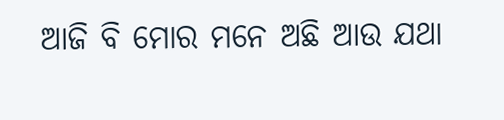ଆଜି ବି ମୋର ମନେ ଅଛି ଆଉ ଯଥା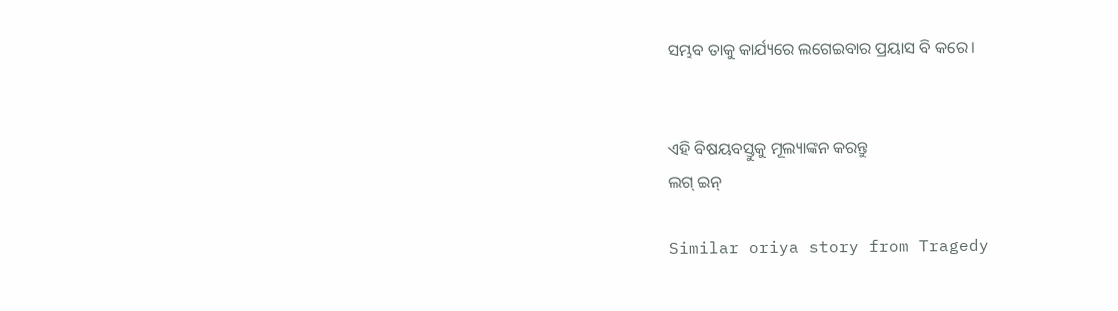ସମ୍ଭବ ତାକୁ କାର୍ଯ୍ୟରେ ଲଗେଇବାର ପ୍ରୟାସ ବି କରେ।


ଏହି ବିଷୟବସ୍ତୁକୁ ମୂଲ୍ୟାଙ୍କନ କରନ୍ତୁ
ଲଗ୍ ଇନ୍

Similar oriya story from Tragedy